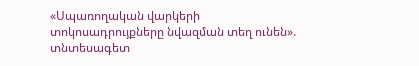«Սպառողական վարկերի տոկոսադրույքները նվազման տեղ ունեն». տնտեսագետ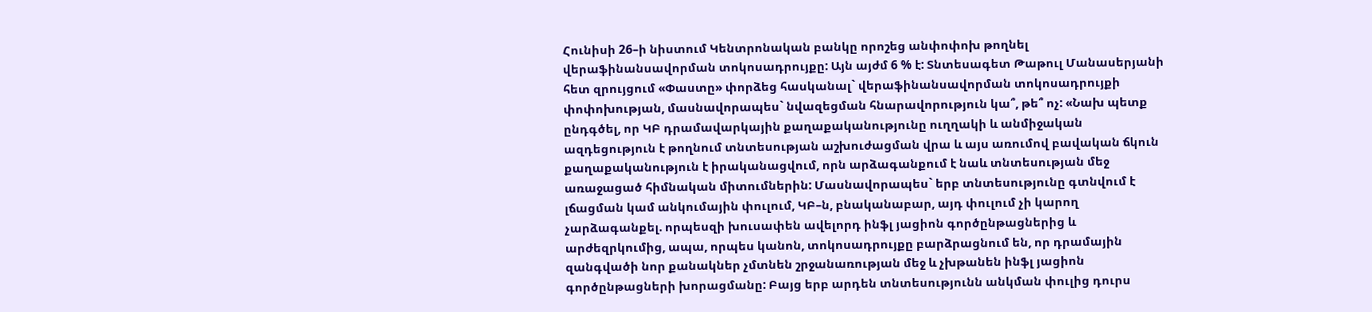Հունիսի 26–ի նիստում Կենտրոնական բանկը որոշեց անփոփոխ թողնել վերաֆինանսավորման տոկոսադրույքը: Այն այժմ 6 % է: Տնտեսագետ Թաթուլ Մանասերյանի հետ զրույցում «Փաստը» փորձեց հասկանալ` վերաֆինանսավորման տոկոսադրույքի փոփոխության, մասնավորապես` նվազեցման հնարավորություն կա՞, թե՞ ոչ: «Նախ պետք ընդգծել, որ ԿԲ դրամավարկային քաղաքականությունը ուղղակի և անմիջական ազդեցություն է թողնում տնտեսության աշխուժացման վրա և այս առումով բավական ճկուն քաղաքականություն է իրականացվում, որն արձագանքում է նաև տնտեսության մեջ առաջացած հիմնական միտումներին: Մասնավորապես` երբ տնտեսությունը գտնվում է լճացման կամ անկումային փուլում, ԿԲ–ն, բնականաբար, այդ փուլում չի կարող չարձագանքել. որպեսզի խուսափեն ավելորդ ինֆլ յացիոն գործընթացներից և արժեզրկումից, ապա, որպես կանոն, տոկոսադրույքը բարձրացնում են, որ դրամային զանգվածի նոր քանակներ չմտնեն շրջանառության մեջ և չխթանեն ինֆլ յացիոն գործընթացների խորացմանը: Բայց երբ արդեն տնտեսությունն անկման փուլից դուրս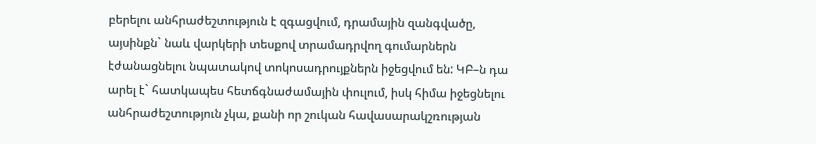բերելու անհրաժեշտություն է զգացվում, դրամային զանգվածը, այսինքն` նաև վարկերի տեսքով տրամադրվող գումարներն էժանացնելու նպատակով տոկոսադրույքներն իջեցվում են: ԿԲ–ն դա արել է` հատկապես հետճգնաժամային փուլում, իսկ հիմա իջեցնելու անհրաժեշտություն չկա, քանի որ շուկան հավասարակշռության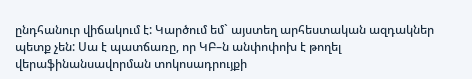ընդհանուր վիճակում է: Կարծում եմ` այստեղ արհեստական ազդակներ պետք չեն: Սա է պատճառը, որ ԿԲ–ն անփոփոխ է թողել վերաֆինանսավորման տոկոսադրույքի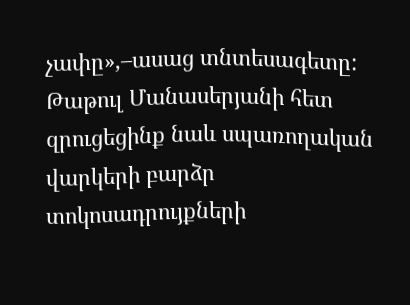չափը»,–ասաց տնտեսագետը: Թաթուլ Մանասերյանի հետ զրուցեցինք նաև սպառողական վարկերի բարձր տոկոսադրույքների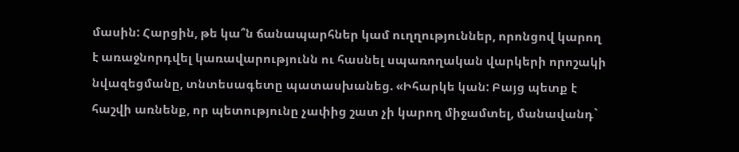մասին: Հարցին, թե կա՞ն ճանապարհներ կամ ուղղություններ, որոնցով կարող է առաջնորդվել կառավարությունն ու հասնել սպառողական վարկերի որոշակի նվազեցմանը, տնտեսագետը պատասխանեց. «Իհարկե կան: Բայց պետք է հաշվի առնենք, որ պետությունը չափից շատ չի կարող միջամտել, մանավանդ`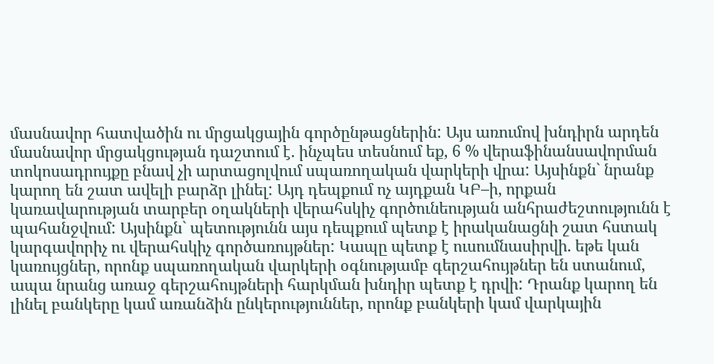մասնավոր հատվածին ու մրցակցային գործընթացներին: Այս առումով խնդիրն արդեն մասնավոր մրցակցության դաշտում է. ինչպես տեսնում եք, 6 % վերաֆինանսավորման տոկոսադրույքը բնավ չի արտացոլվում սպառողական վարկերի վրա: Այսինքն` նրանք կարող են շատ ավելի բարձր լինել: Այդ դեպքում ոչ այդքան ԿԲ–ի, որքան կառավարության տարբեր օղակների վերահսկիչ գործունեության անհրաժեշտությունն է պահանջվում: Այսինքն` պետությունն այս դեպքում պետք է իրականացնի շատ հստակ կարգավորիչ ու վերահսկիչ գործառույթներ: Կապը պետք է ուսումնասիրվի. եթե կան կառույցներ, որոնք սպառողական վարկերի օգնությամբ գերշահույթներ են ստանում, ապա նրանց առաջ գերշահույթների հարկման խնդիր պետք է դրվի: Դրանք կարող են լինել բանկերը կամ առանձին ընկերություններ, որոնք բանկերի կամ վարկային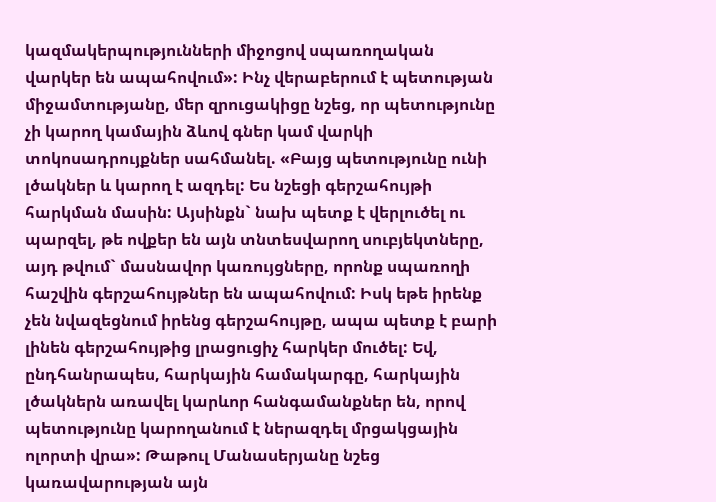կազմակերպությունների միջոցով սպառողական վարկեր են ապահովում»: Ինչ վերաբերում է պետության միջամտությանը, մեր զրուցակիցը նշեց, որ պետությունը չի կարող կամային ձևով գներ կամ վարկի տոկոսադրույքներ սահմանել. «Բայց պետությունը ունի լծակներ և կարող է ազդել: Ես նշեցի գերշահույթի հարկման մասին: Այսինքն` նախ պետք է վերլուծել ու պարզել, թե ովքեր են այն տնտեսվարող սուբյեկտները, այդ թվում` մասնավոր կառույցները, որոնք սպառողի հաշվին գերշահույթներ են ապահովում: Իսկ եթե իրենք չեն նվազեցնում իրենց գերշահույթը, ապա պետք է բարի լինեն գերշահույթից լրացուցիչ հարկեր մուծել: Եվ, ընդհանրապես, հարկային համակարգը, հարկային լծակներն առավել կարևոր հանգամանքներ են, որով պետությունը կարողանում է ներազդել մրցակցային ոլորտի վրա»: Թաթուլ Մանասերյանը նշեց կառավարության այն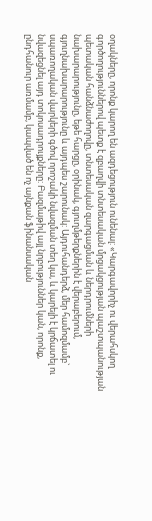օղակները, որոնք կարող են ազդեցություն ունենալ: «Կարգավորիչ ու վերահսկող գործողություններով պետք է զբաղվի տնտեսական մրցակցության պաշտպանության պետական հանձնաժողովը, տնտեսական զարգացման և ներդրումների նախարարությունը, եթե հարցը, օրինակ, գյուղմթերքներին է վերաբերում, գյուղնախարարությունը և այդպես շարունակ: Այդուհանդերձ, մեր համոզմամբ` սպառողական վարկերի գծով որոշակի նվազման տեղ կա, և կարելի է կրճատել ու նվազեցնել այդ տոկոսադրույքները: Բազմաթիվ այլ նրբություններ կան, որոնք, ընդհանուր առմամբ, կապված են ոչ այնքան ֆինանսական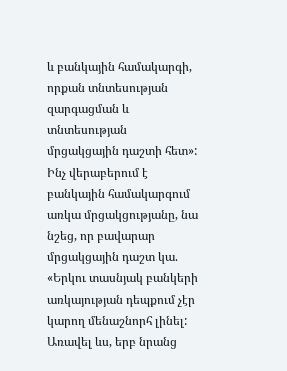և բանկային համակարգի, որքան տնտեսության զարգացման և տնտեսության մրցակցային դաշտի հետ»: Ինչ վերաբերում է բանկային համակարգում առկա մրցակցությանը, նա նշեց, որ բավարար մրցակցային դաշտ կա. «Երկու տասնյակ բանկերի առկայության դեպքում չէր կարող մենաշնորհ լինել: Առավել ևս, երբ նրանց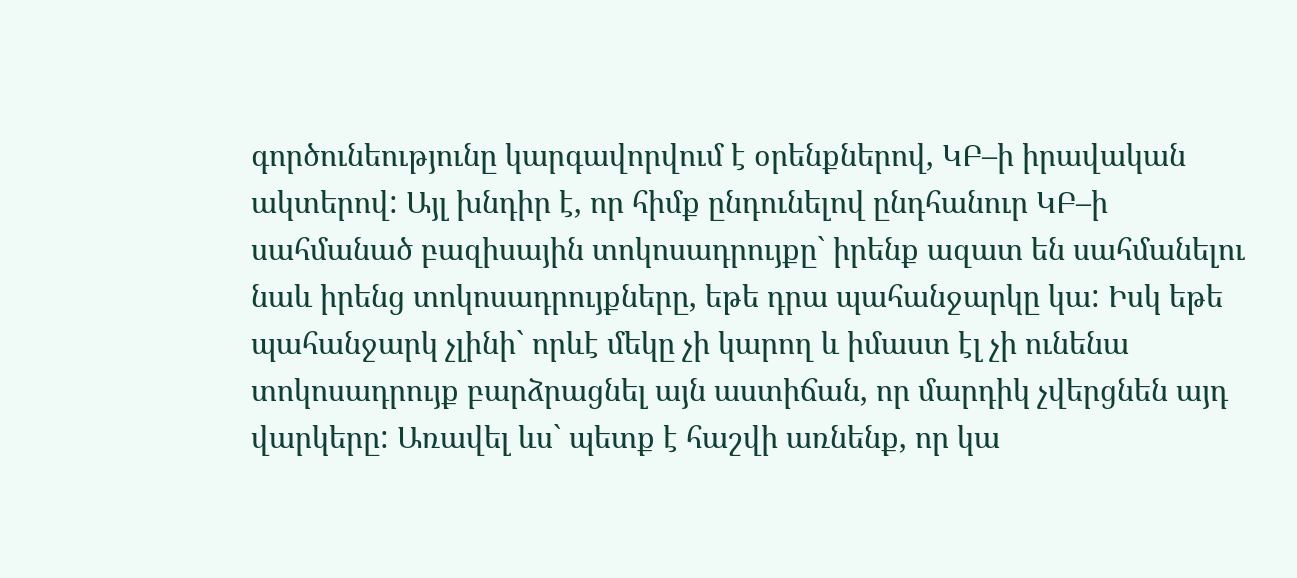գործունեությունը կարգավորվում է օրենքներով, ԿԲ–ի իրավական ակտերով: Այլ խնդիր է, որ հիմք ընդունելով ընդհանուր ԿԲ–ի սահմանած բազիսային տոկոսադրույքը` իրենք ազատ են սահմանելու նաև իրենց տոկոսադրույքները, եթե դրա պահանջարկը կա: Իսկ եթե պահանջարկ չլինի` որևէ մեկը չի կարող և իմաստ էլ չի ունենա տոկոսադրույք բարձրացնել այն աստիճան, որ մարդիկ չվերցնեն այդ վարկերը: Առավել ևս` պետք է հաշվի առնենք, որ կա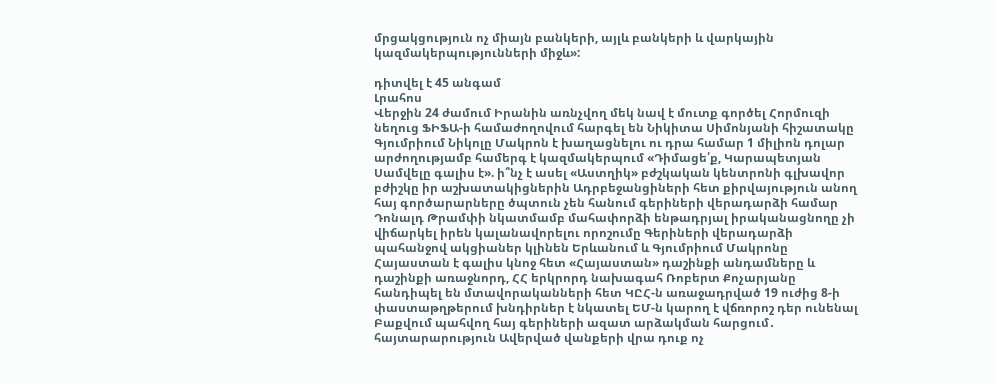մրցակցություն ոչ միայն բանկերի, այլև բանկերի և վարկային կազմակերպությունների միջև»:

դիտվել է 45 անգամ
Լրահոս
Վերջին 24 ժամում Իրանին առնչվող մեկ նավ է մուտք գործել Հորմուզի նեղուց ՖԻՖԱ-ի համաժողովում հարգել են Նիկիտա Սիմոնյանի հիշատակը Գյումրիում Նիկոլը Մակրոն է խաղացնելու ու դրա համար 1 միլիոն դոլար արժողությամբ համերգ է կազմակերպում «Դիմացե՛ք, Կարապետյան Սամվելը գալիս է». ի՞նչ է ասել «Աստղիկ» բժշկական կենտրոնի գլխավոր բժիշկը իր աշխատակիցներին Ադրբեջանցիների հետ քիրվայություն անող հայ գործարարները ծպտուն չեն հանում գերիների վերադարձի համար Դոնալդ Թրամփի նկատմամբ մահափորձի ենթադրյալ իրականացնողը չի վիճարկել իրեն կալանավորելու որոշումը Գերիների վերադարձի պահանջով ակցիաներ կլինեն Երևանում և Գյումրիում Մակրոնը Հայաստան է գալիս կնոջ հետ «Հայաստան» դաշինքի անդամները և դաշինքի առաջնորդ, ՀՀ երկրորդ նախագահ Ռոբերտ Քոչարյանը հանդիպել են մտավորականների հետ ԿԸՀ-ն առաջադրված 19 ուժից 8-ի փաստաթղթերում խնդիրներ է նկատել ԵՄ-ն կարող է վճռորոշ դեր ունենալ Բաքվում պահվող հայ գերիների ազատ արձակման հարցում․ հայտարարություն Ավերված վանքերի վրա դուք ոչ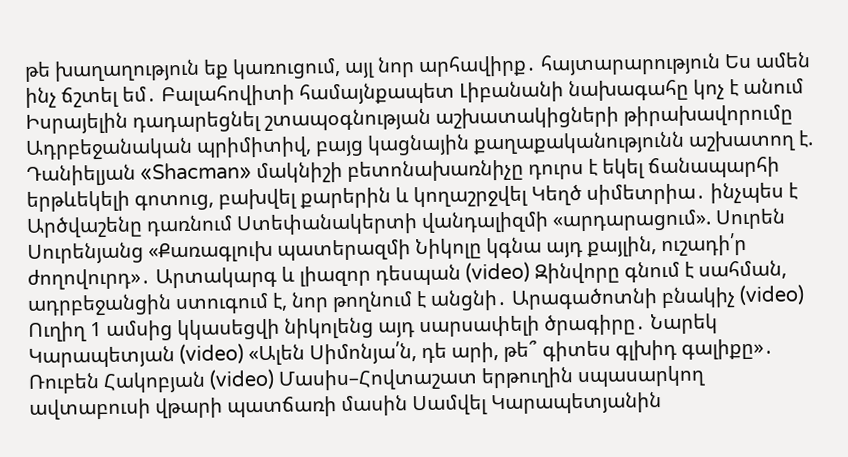թե խաղաղություն եք կառուցում, այլ նոր արհավիրք․ հայտարարություն Ես ամեն ինչ ճշտել եմ․ Բալահովիտի համայնքապետ Լիբանանի նախագահը կոչ է անում Իսրայելին դադարեցնել շտապօգնության աշխատակիցների թիրախավորումը Ադրբեջանական պրիմիտիվ, բայց կացնային քաղաքականությունն աշխատող է. Դանիելյան «Shacman» մակնիշի բետոնախառնիչը դուրս է եկել ճանապարհի երթևեկելի գոտուց, բախվել քարերին և կողաշրջվել Կեղծ սիմետրիա․ ինչպես է Արծվաշենը դառնում Ստեփանակերտի վանդալիզմի «արդարացում». Սուրեն Սուրենյանց «Քառագլուխ պատերազմի Նիկոլը կգնա այդ քայլին, ուշադի՛ր ժողովուրդ»․ Արտակարգ և լիազոր դեսպան (video) Զինվորը գնում է սահման, ադրբեջանցին ստուգում է, նոր թողնում է անցնի․ Արագածոտնի բնակիչ (video) Ուղիղ 1 ամսից կկասեցվի նիկոլենց այդ սարսափելի ծրագիրը․ Նարեկ Կարապետյան (video) «Ալեն Սիմոնյա՛ն, դե արի, թե՞ գիտես գլխիդ գալիքը»․ Ռուբեն Հակոբյան (video) Մասիս–Հովտաշատ երթուղին սպասարկող ավտաբուսի վթարի պատճառի մասին Սամվել Կարապետյանին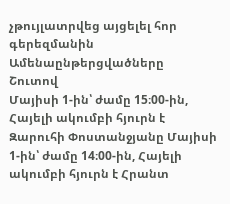չթույլատրվեց այցելել հոր գերեզմանին
Ամենաընթերցվածները
Շուտով
Մայիսի 1-ին՝ ժամը 15։00-ին, Հայելի ակումբի հյուրն է Զարուհի Փոստանջյանը Մայիսի 1-ին՝ ժամը 14։00-ին, Հայելի ակումբի հյուրն է Հրանտ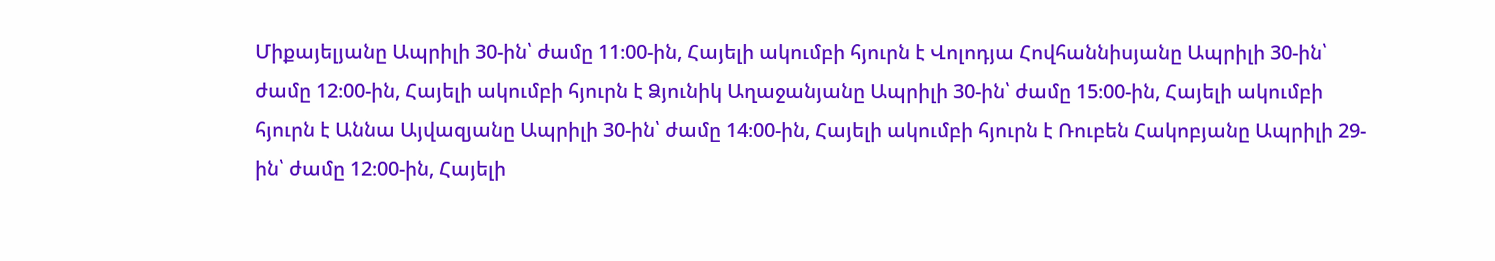Միքայելյանը Ապրիլի 30-ին՝ ժամը 11։00-ին, Հայելի ակումբի հյուրն է Վոլոդյա Հովհաննիսյանը Ապրիլի 30-ին՝ ժամը 12։00-ին, Հայելի ակումբի հյուրն է Ձյունիկ Աղաջանյանը Ապրիլի 30-ին՝ ժամը 15։00-ին, Հայելի ակումբի հյուրն է Աննա Այվազյանը Ապրիլի 30-ին՝ ժամը 14։00-ին, Հայելի ակումբի հյուրն է Ռուբեն Հակոբյանը Ապրիլի 29-ին՝ ժամը 12։00-ին, Հայելի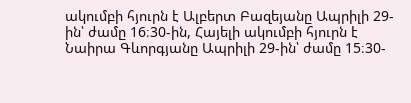ակումբի հյուրն է Ալբերտ Բազեյանը Ապրիլի 29-ին՝ ժամը 16։30-ին, Հայելի ակումբի հյուրն է Նաիրա Գևորգյանը Ապրիլի 29-ին՝ ժամը 15։30-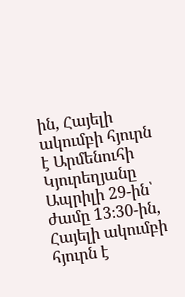ին, Հայելի ակումբի հյուրն է Արմենուհի Կյուրեղյանը Ապրիլի 29-ին՝ ժամը 13։30-ին, Հայելի ակումբի հյուրն է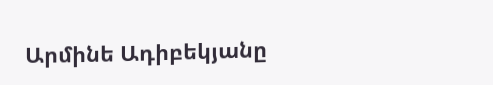Արմինե Ադիբեկյանը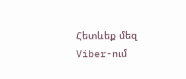Հետևեք մեզ Viber-ում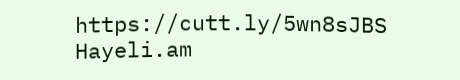https://cutt.ly/5wn8sJBS
Hayeli.am